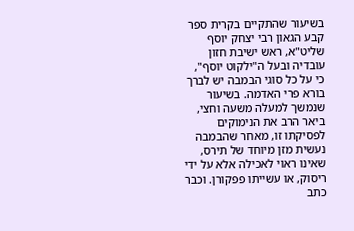בשיעור שהתקיים בקרית ספר קבע הגאון רבי יצחק יוסף שליט"א, ראש ישיבת חזון עובדיה ובעל ה"ילקוט יוסף", כי על כל סוגי הבמבה יש לברך בורא פרי האדמה. בשיעור שנמשך למעלה משעה וחצי, ביאר הרב את הנימוקים לפסיקתו זו, מאחר שהבמבה נעשית מזן מיוחד של תירס, שאינו ראוי לאכילה אלא על ידי ריסוק, או עשייתו פפקורן. וכבר כתב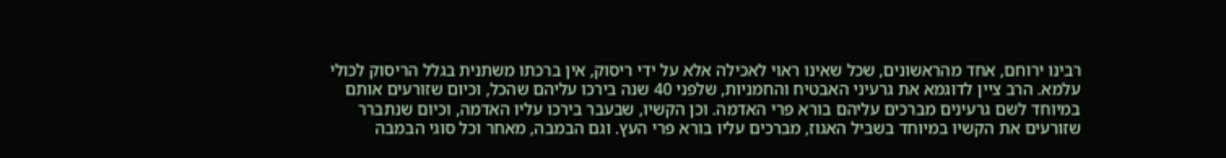רבינו ירוחם, אחד מהראשונים, שכל שאינו ראוי לאכילה אלא על ידי ריסוק, אין ברכתו משתנית בגלל הריסוק לכולי עלמא. הרב ציין לדוגמא את גרעיני האבטיח והחמניות, שלפני 40 שנה בירכו עליהם שהכל, וכיום שזורעים אותם במיוחד לשם גרעינים מברכים עליהם בורא פרי האדמה. וכן הקשיו, שבעבר בירכו עליו האדמה, וכיום שנתברר שזורעים את הקשיו במיוחד בשביל האגוז, מברכים עליו בורא פרי העץ. וגם הבמבה, מאחר וכל סוגי הבמבה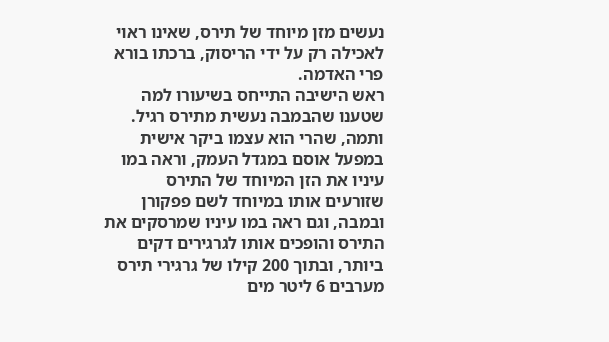נעשים מזן מיוחד של תירס, שאינו ראוי לאכילה רק על ידי הריסוק, ברכתו בורא פרי האדמה.
ראש הישיבה התייחס בשיעורו למה שטענו שהבמבה נעשית מתירס רגיל. ותמה, שהרי הוא עצמו ביקר אישית במפעל אוסם במגדל העמק, וראה במו עיניו את הזן המיוחד של התירס שזורעים אותו במיוחד לשם פפקורן ובמבה, וגם ראה במו עיניו שמרסקים את התירס והופכים אותו לגרגירים דקים ביותר, ובתוך 200 קילו של גרגירי תירס מערבים 6 ליטר מים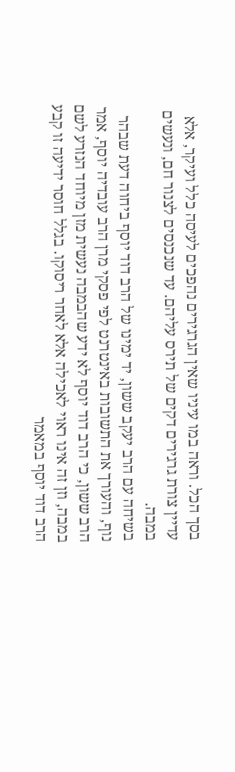בסך הכל. וראה במו עיניו שאין הגרגירים נהפכים לעיסה כלל ועיקר, אלא עדיין צורת גרגירים דקים של תירס עליהם. עד שנכנסים לצנור חם, ונעשים במבה.
בשיחה עם הרב יעקב ששון, יד ימינו של הרב דוד יוסף ביחוה דעת שבהר נוף, והעורך את התשובות באינטרנט לפי פסקי מרן הרב עובדיה יוסף, אמר הרב ששון, כי הרב דוד יוסף לא ידע שהבמבה נעשית מזן מיוחד הנזרע לשם במבה, וזן זה אינו ראוי לאכילה אלא לאחר ריסוקו. בגלל חוסר ידיעה זו קבע הרב דוד יוסף במאמר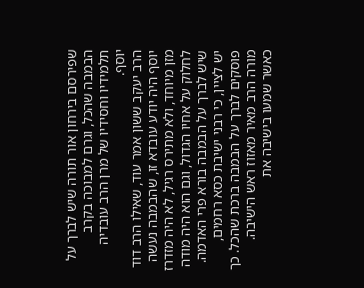שפירסם בירחון אור תורה שיש לברך על הבמבה שהכל, וגרם למבוכה בקרב תלמידיו וחסידיו של מרן הרב עובדיה יוסף.
הרב יעקב ששון אמר עוד, שאילו הרב דוד יוסף היה יודע עובדא זו, שהבמבה נעשה מזן מיוחד, ולא מתירס רגיל, לא היה מזדרז לחלוק על אחיו הגדול, וגם הוא היה מודה שיש לברך על הבמבה בורא פרי האדמה.
יש לציין, כי רבני ישיבת כסא רחמים, פוסקים לברך על הבמבה ברכת שהכל. כך מורה הרב מאיר מאזוז ראש הישיבה. כאשר שמעו בישיבה את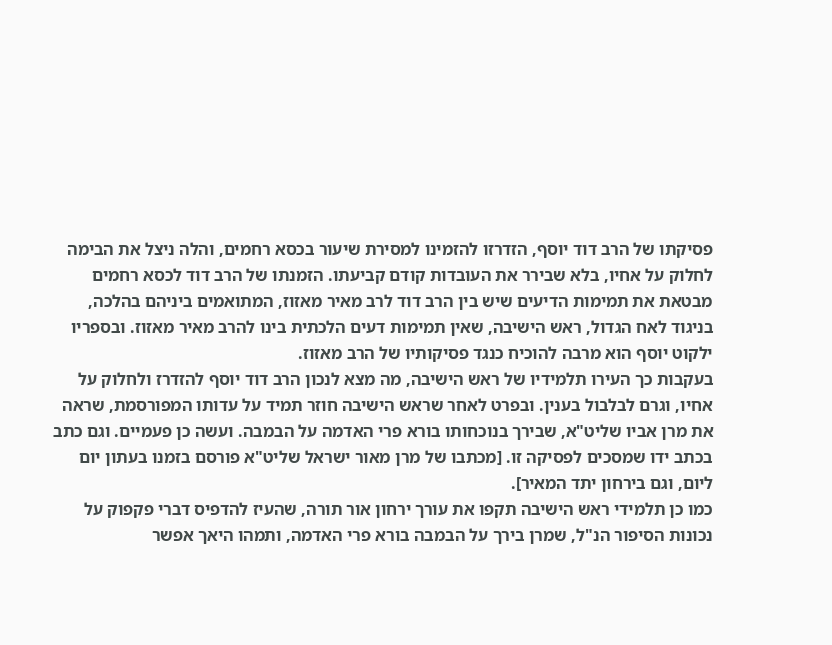פסיקתו של הרב דוד יוסף, הזדרזו להזמינו למסירת שיעור בכסא רחמים, והלה ניצל את הבימה לחלוק על אחיו, בלא שבירר את העובדות קודם קביעתו. הזמנתו של הרב דוד לכסא רחמים מבטאת את תמימות הדיעים שיש בין הרב דוד לרב מאיר מאזוז, המתואמים ביניהם בהלכה, בניגוד לאח הגדול, ראש הישיבה, שאין תמימות דעים הלכתית בינו להרב מאיר מאזוז. ובספריו ילקוט יוסף הוא מרבה להוכיח כנגד פסיקותיו של הרב מאזוז.
בעקבות כך העירו תלמידיו של ראש הישיבה, מה מצא לנכון הרב דוד יוסף להזדרז ולחלוק על אחיו, וגרם לבלבול בענין. ובפרט לאחר שראש הישיבה חוזר תמיד על עדותו המפורסמת, שראה את מרן אביו שליט"א, שבירך בנוכחותו בורא פרי האדמה על הבמבה. ועשה כן פעמיים. וגם כתב בכתב ידו שמסכים לפסיקה זו. [מכתבו של מרן מאור ישראל שליט"א פורסם בזמנו בעתון יום ליום, וגם בירחון יתד המאיר].
כמו כן תלמידי ראש הישיבה תקפו את עורך ירחון אור תורה, שהעיז להדפיס דברי פקפוק על נכונות הסיפור הנ"ל, שמרן בירך על הבמבה בורא פרי האדמה, ותמהו היאך אפשר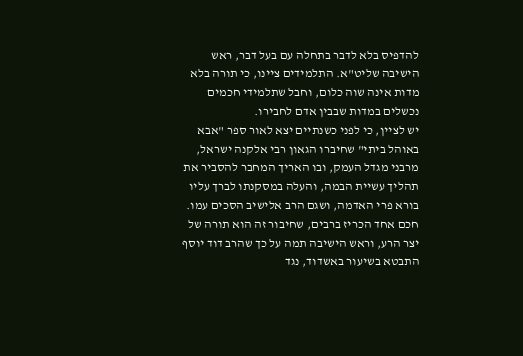להדפיס בלא לדבר בתחלה עם בעל דבר, ראש הישיבה שליט"א. התלמידים ציינו, כי תורה בלא מדות אינה שוה כלום, וחבל שתלמידי חכמים נכשלים במדות שבבין אדם לחבירו.
יש לציין, כי לפני כשנתיים יצא לאור ספר "אבא באוהל ביתי" שחיברו הגאון רבי אלקנה ישראל, מרבני מגדל העמק, ובו האריך המחבר להסביר את תהליך עשיית הבמה, והעלה במסקנתו לברך עליו בורא פרי האדמה, ושגם הרב אלישיב הסכים עמו. חכם אחד הכריז ברבים, שחיבור זה הוא תורה של יצר הרע, וראש הישיבה תמה על כך שהרב דוד יוסף התבטא בשיעור באשדוד, נגד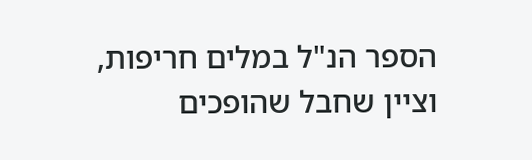הספר הנ"ל במלים חריפות, וציין שחבל שהופכים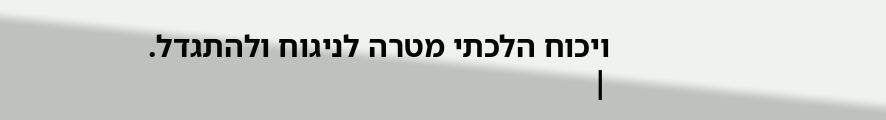ויכוח הלכתי מטרה לניגוח ולהתגדל.
|